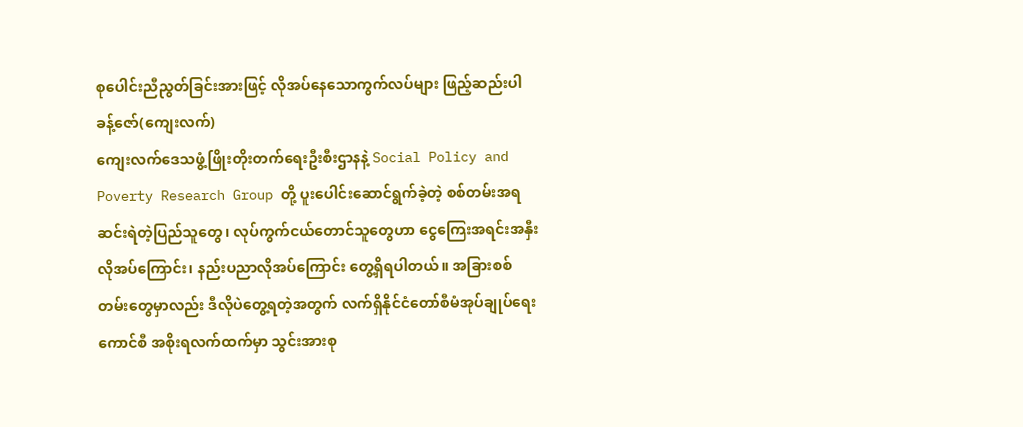စုပေါင်းညီညွတ်ခြင်းအားဖြင့် လိုအပ်နေသောကွက်လပ်များ ဖြည့်ဆည်းပါ
ခန့်ဇော်(ကျေးလက်)
ကျေးလက်ဒေသဖွံ့ဖြိုးတိုးတက်ရေးဦးစီးဌာနနဲ့ Social Policy and Poverty Research Group တို့ ပူးပေါင်းဆောင်ရွက်ခဲ့တဲ့ စစ်တမ်းအရ ဆင်းရဲတဲ့ပြည်သူတွေ၊ လုပ်ကွက်ငယ်တောင်သူတွေဟာ ငွေကြေးအရင်းအနှီးလိုအပ်ကြောင်း၊ နည်းပညာလိုအပ်ကြောင်း တွေ့ရှိရပါတယ်။ အခြားစစ်တမ်းတွေမှာလည်း ဒီလိုပဲတွေ့ရတဲ့အတွက် လက်ရှိနိုင်ငံတော်စီမံအုပ်ချုပ်ရေးကောင်စီ အစိုးရလက်ထက်မှာ သွင်းအားစု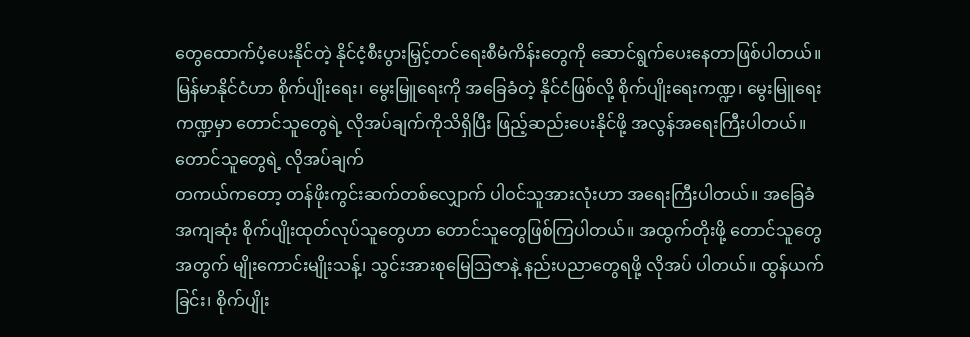တွေထောက်ပံ့ပေးနိုင်တဲ့ နိုင်ငံ့စီးပွားမြှင့်တင်ရေးစီမံကိန်းတွေကို ဆောင်ရွက်ပေးနေတာဖြစ်ပါတယ်။ မြန်မာနိုင်ငံဟာ စိုက်ပျိုးရေး၊ မွေးမြူရေးကို အခြေခံတဲ့ နိုင်ငံဖြစ်လို့ စိုက်ပျိုးရေးကဏ္ဍ၊ မွေးမြူရေးကဏ္ဍမှာ တောင်သူတွေရဲ့ လိုအပ်ချက်ကိုသိရှိပြီး ဖြည့်ဆည်းပေးနိုင်ဖို့ အလွန်အရေးကြီးပါတယ်။
တောင်သူတွေရဲ့ လိုအပ်ချက်
တကယ်ကတော့ တန်ဖိုးကွင်းဆက်တစ်လျှောက် ပါဝင်သူအားလုံးဟာ အရေးကြီးပါတယ်။ အခြေခံအကျဆုံး စိုက်ပျိုးထုတ်လုပ်သူတွေဟာ တောင်သူတွေဖြစ်ကြပါတယ်။ အထွက်တိုးဖို့ တောင်သူတွေအတွက် မျိုးကောင်းမျိုးသန့်၊ သွင်းအားစုမြေဩဇာနဲ့ နည်းပညာတွေရဖို့ လိုအပ် ပါတယ်။ ထွန်ယက်ခြင်း၊ စိုက်ပျိုး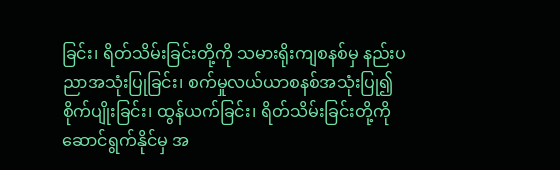ခြင်း၊ ရိတ်သိမ်းခြင်းတို့ကို သမားရိုးကျစနစ်မှ နည်းပညာအသုံးပြုခြင်း၊ စက်မှုလယ်ယာစနစ်အသုံးပြု၍ စိုက်ပျိုးခြင်း၊ ထွန်ယက်ခြင်း၊ ရိတ်သိမ်းခြင်းတို့ကို ဆောင်ရွက်နိုင်မှ အ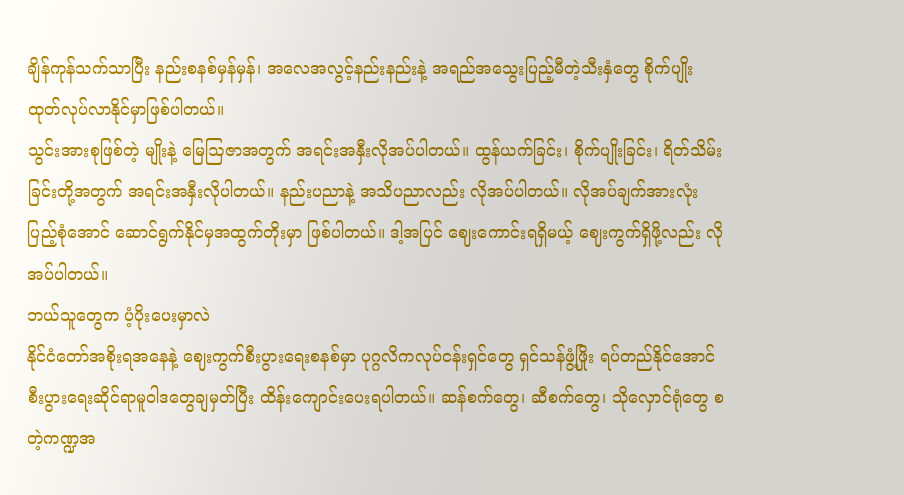ချိန်ကုန်သက်သာပြီး နည်းစနစ်မှန်မှန်၊ အလေအလွင့်နည်းနည်းနဲ့ အရည်အသွေးပြည့်မီတဲ့သီးနှံတွေ စိုက်ပျိုး ထုတ်လုပ်လာနိုင်မှာဖြစ်ပါတယ်။
သွင်းအားစုဖြစ်တဲ့ မျိုးနဲ့ မြေဩဇာအတွက် အရင်းအနှီးလိုအပ်ပါတယ်။ ထွန်ယက်ခြင်း၊ စိုက်ပျိုးခြင်း၊ ရိတ်သိမ်းခြင်းတို့အတွက် အရင်းအနှီးလိုပါတယ်။ နည်းပညာနဲ့ အသိပညာလည်း လိုအပ်ပါတယ်။ လိုအပ်ချက်အားလုံး ပြည့်စုံအောင် ဆောင်ရွက်နိုင်မှအထွက်တိုးမှာ ဖြစ်ပါတယ်။ ဒါ့အပြင် ဈေးကောင်းရရှိမယ့် ဈေးကွက်ရှိဖို့လည်း လိုအပ်ပါတယ်။
ဘယ်သူတွေက ပံ့ပိုးပေးမှာလဲ
နိုင်ငံတော်အစိုးရအနေနဲ့ ဈေးကွက်စီးပွားရေးစနစ်မှာ ပုဂ္ဂလိကလုပ်ငန်းရှင်တွေ ရှင်သန်ဖွံ့ဖြိုး ရပ်တည်နိုင်အောင် စီးပွားရေးဆိုင်ရာမူဝါဒတွေချမှတ်ပြီး ထိန်းကျောင်းပေးရပါတယ်။ ဆန်စက်တွေ၊ ဆီစက်တွေ၊ သိုလှောင်ရုံတွေ စတဲ့ကဏ္ဍအ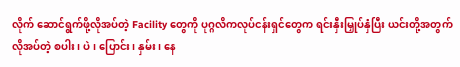လိုက် ဆောင်ရွက်ဖို့လိုအပ်တဲ့ Facility တွေကို ပုဂ္ဂလိကလုပ်ငန်းရှင်တွေက ရင်းနှီးမြှုပ်နှံပြီး ယင်းတို့အတွက်လိုအပ်တဲ့ စပါး၊ ပဲ၊ ပြောင်း၊ နှမ်း၊ နေ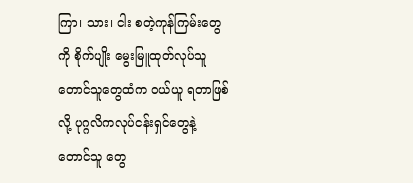ကြာ၊ သား၊ ငါး စတဲ့ကုန်ကြမ်းတွေကို စိုက်ပျိုး မွေးမြူထုတ်လုပ်သူ တောင်သူတွေထံက ဝယ်ယူ ရတာဖြစ်လို့ ပုဂ္ဂလိကလုပ်ငန်းရှင်တွေနဲ့ တောင်သူ တွေ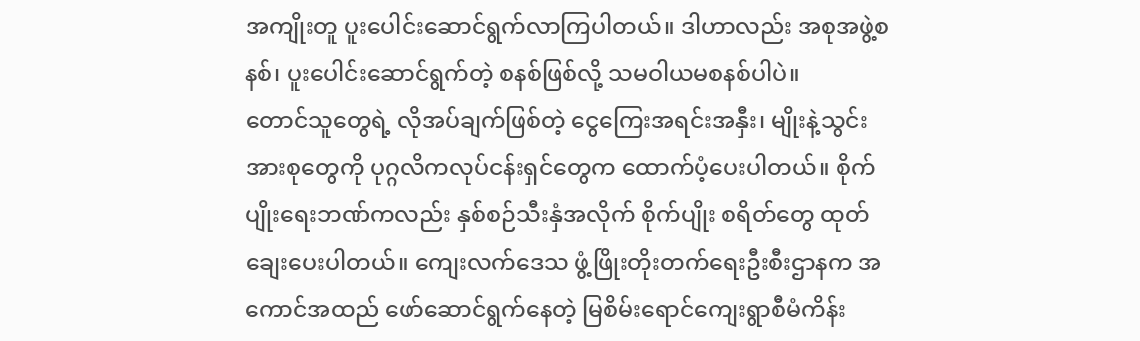အကျိုးတူ ပူးပေါင်းဆောင်ရွက်လာကြပါတယ်။ ဒါဟာလည်း အစုအဖွဲ့စနစ်၊ ပူးပေါင်းဆောင်ရွက်တဲ့ စနစ်ဖြစ်လို့ သမဝါယမစနစ်ပါပဲ။
တောင်သူတွေရဲ့ လိုအပ်ချက်ဖြစ်တဲ့ ငွေကြေးအရင်းအနှီး၊ မျိုးနဲ့သွင်းအားစုတွေကို ပုဂ္ဂလိကလုပ်ငန်းရှင်တွေက ထောက်ပံ့ပေးပါတယ်။ စိုက်ပျိုးရေးဘဏ်ကလည်း နှစ်စဉ်သီးနှံအလိုက် စိုက်ပျိုး စရိတ်တွေ ထုတ်ချေးပေးပါတယ်။ ကျေးလက်ဒေသ ဖွံ့ဖြိုးတိုးတက်ရေးဦးစီးဌာနက အကောင်အထည် ဖော်ဆောင်ရွက်နေတဲ့ မြစိမ်းရောင်ကျေးရွာစီမံကိန်း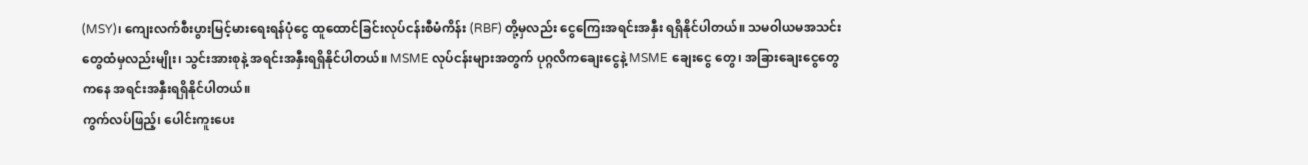(MSY)၊ ကျေးလက်စီးပွားမြင့်မားရေးရန်ပုံငွေ ထူထောင်ခြင်းလုပ်ငန်းစီမံကိန်း (RBF) တို့မှလည်း ငွေကြေးအရင်းအနှီး ရရှိနိုင်ပါတယ်။ သမဝါယမအသင်းတွေထံမှလည်းမျိုး၊ သွင်းအားစုနဲ့ အရင်းအနှီးရရှိနိုင်ပါတယ်။ MSME လုပ်ငန်းများအတွက် ပုဂ္ဂလိကချေးငွေနဲ့ MSME ချေးငွေ တွေ၊ အခြားချေးငွေတွေကနေ အရင်းအနှီးရရှိနိုင်ပါတယ်။
ကွက်လပ်ဖြည့်၊ ပေါင်းကူးပေး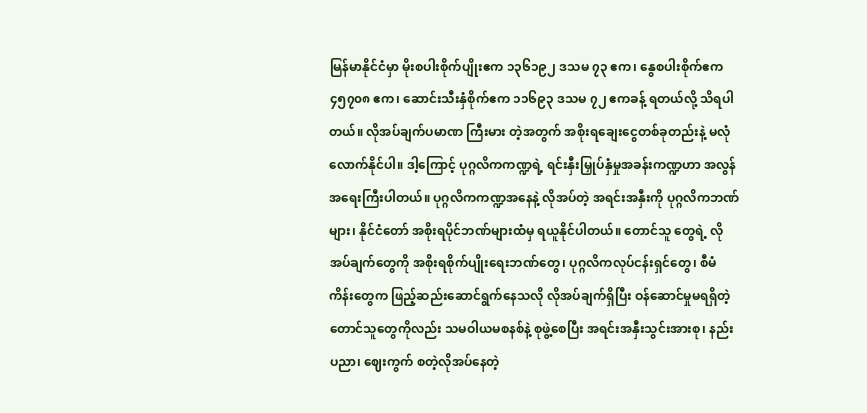မြန်မာနိုင်ငံမှာ မိုးစပါးစိုက်ပျိုးဧက ၁၃၆၁၉၂ ဒသမ ၇၃ ဧက၊ နွေစပါးစိုက်ဧက ၄၅၇၀၈ ဧက၊ ဆောင်းသီးနှံစိုက်ဧက ၁၁၆၉၃ ဒသမ ၇၂ ဧကခန့် ရတယ်လို့ သိရပါတယ်။ လိုအပ်ချက်ပမာဏ ကြီးမား တဲ့အတွက် အစိုးရချေးငွေတစ်ခုတည်းနဲ့ မလုံလောက်နိုင်ပါ။ ဒါ့ကြောင့် ပုဂ္ဂလိကကဏ္ဍရဲ့ ရင်းနှီးမြှုပ်နှံမှုအခန်းကဏ္ဍဟာ အလွန်အရေးကြီးပါတယ်။ ပုဂ္ဂလိကကဏ္ဍအနေနဲ့ လိုအပ်တဲ့ အရင်းအနှီးကို ပုဂ္ဂလိကဘဏ်များ၊ နိုင်ငံတော် အစိုးရပိုင်ဘဏ်များထံမှ ရယူနိုင်ပါတယ်။ တောင်သူ တွေရဲ့ လိုအပ်ချက်တွေကို အစိုးရစိုက်ပျိုးရေးဘဏ်တွေ၊ ပုဂ္ဂလိကလုပ်ငန်းရှင်တွေ၊ စီမံကိန်းတွေက ဖြည့်ဆည်းဆောင်ရွက်နေသလို လိုအပ်ချက်ရှိပြီး ဝန်ဆောင်မှုမရရှိတဲ့ တောင်သူတွေကိုလည်း သမဝါယမစနစ်နဲ့ စုဖွဲ့စေပြီး အရင်းအနှီးသွင်းအားစု၊ နည်းပညာ၊ ဈေးကွက် စတဲ့လိုအပ်နေတဲ့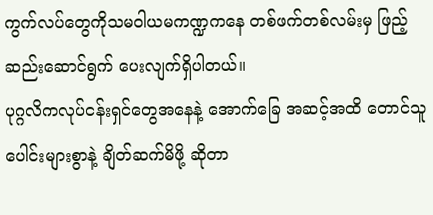ကွက်လပ်တွေကိုသမဝါယမကဏ္ဍကနေ တစ်ဖက်တစ်လမ်းမှ ဖြည့်ဆည်းဆောင်ရွက် ပေးလျက်ရှိပါတယ်။
ပုဂ္ဂလိကလုပ်ငန်းရှင်တွေအနေနဲ့ အောက်ခြေ အဆင့်အထိ တောင်သူပေါင်းများစွာနဲ့ ချိတ်ဆက်မိဖို့ ဆိုတာ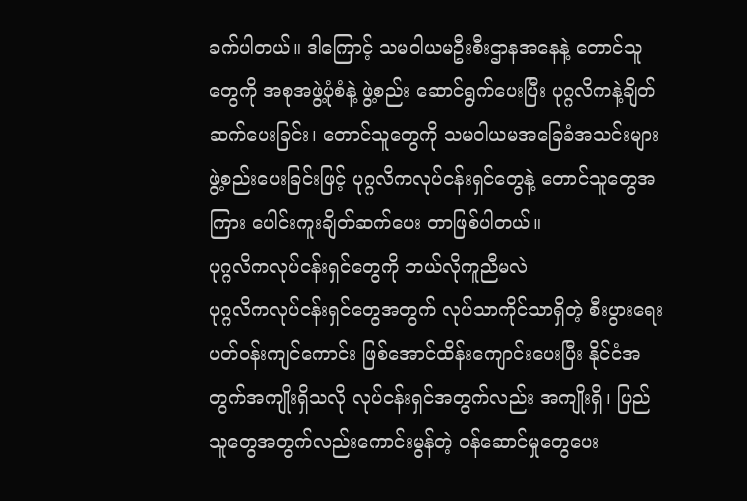ခက်ပါတယ်။ ဒါကြောင့် သမဝါယမဦးစီးဌာနအနေနဲ့ တောင်သူတွေကို အစုအဖွဲ့ပုံစံနဲ့ ဖွဲ့စည်း ဆောင်ရွက်ပေးပြီး ပုဂ္ဂလိကနဲ့ချိတ်ဆက်ပေးခြင်း၊ တောင်သူတွေကို သမဝါယမအခြေခံအသင်းများ ဖွဲ့စည်းပေးခြင်းဖြင့် ပုဂ္ဂလိကလုပ်ငန်းရှင်တွေနဲ့ တောင်သူတွေအကြား ပေါင်းကူးချိတ်ဆက်ပေး တာဖြစ်ပါတယ်။
ပုဂ္ဂလိကလုပ်ငန်းရှင်တွေကို ဘယ်လိုကူညီမလဲ
ပုဂ္ဂလိကလုပ်ငန်းရှင်တွေအတွက် လုပ်သာကိုင်သာရှိတဲ့ စီးပွားရေးပတ်ဝန်းကျင်ကောင်း ဖြစ်အောင်ထိန်းကျောင်းပေးပြီး နိုင်ငံအတွက်အကျိုးရှိသလို လုပ်ငန်းရှင်အတွက်လည်း အကျိုးရှိ၊ ပြည်သူတွေအတွက်လည်းကောင်းမွန်တဲ့ ဝန်ဆောင်မှုတွေပေး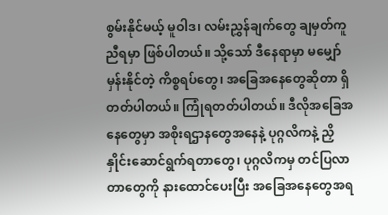စွမ်းနိုင်မယ့် မူဝါဒ၊ လမ်းညွှန်ချက်တွေ ချမှတ်ကူညီရမှာ ဖြစ်ပါတယ်။ သို့သော် ဒီနေရာမှာ မမျှော်မှန်းနိုင်တဲ့ ကိစ္စရပ်တွေ၊ အခြေအနေတွေဆိုတာ ရှိတတ်ပါတယ်။ ကြုံရတတ်ပါတယ်။ ဒီလိုအခြေအနေတွေမှာ အစိုးရဌာနတွေအနေနဲ့ ပုဂ္ဂလိကနဲ့ ညှိနှိုင်းဆောင်ရွက်ရတာတွေ၊ ပုဂ္ဂလိကမှ တင်ပြလာတာတွေကို နားထောင်ပေးပြီး အခြေအနေတွေအရ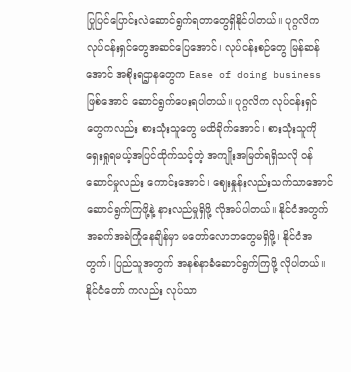ပြုပြင်ပြောင်းလဲဆောင်ရွက်ရတာတွေရှိနိုင်ပါတယ်။ ပုဂ္ဂလိကလုပ်ငန်းရှင်တွေအဆင်ပြေအောင်၊ လုပ်ငန်းစဉ်တွေ မြန်ဆန်အောင် အစိုးရဌာနတွေက Ease of doing business ဖြစ်အောင် ဆောင်ရွက်ပေးရပါတယ်။ ပုဂ္ဂလိက လုပ်ငန်းရှင်တွေကလည်း စားသုံးသူတွေ မထိခိုက်အောင်၊ စားသုံးသူကိုရှေးရှုရမယ့်အပြင်ထိုက်သင့်တဲ့ အကျိုးအမြတ်ရရှိသလို ဝန်ဆောင်မှုလည်း ကောင်းအောင်၊ ဈေးနှုန်းလည်းသက်သာအောင် ဆောင်ရွက်ကြဖို့နဲ့ နားလည်မှုရှိဖို့ လိုအပ်ပါတယ်။ နိုင်ငံအတွက် အခက်အခဲကြုံနေချိန်မှာ မတော်လောဘတွေမရှိဖို့၊ နိုင်ငံအတွက်၊ ပြည်သူအတွက် အနစ်နာခံဆောင်ရွက်ကြဖို့ လိုပါတယ်။ နိုင်ငံတော် ကလည်း လုပ်သာ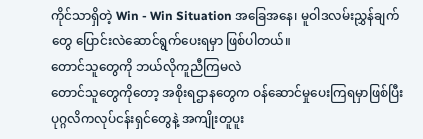ကိုင်သာရှိတဲ့ Win - Win Situation အခြေအနေ၊ မူဝါဒလမ်းညွှန်ချက်တွေ ပြောင်းလဲဆောင်ရွက်ပေးရမှာ ဖြစ်ပါတယ်။
တောင်သူတွေကို ဘယ်လိုကူညီကြမလဲ
တောင်သူတွေကိုတော့ အစိုးရဌာနတွေက ဝန်ဆောင်မှုပေးကြရမှာဖြစ်ပြီး ပုဂ္ဂလိကလုပ်ငန်းရှင်တွေနဲ့ အကျိုးတူပူး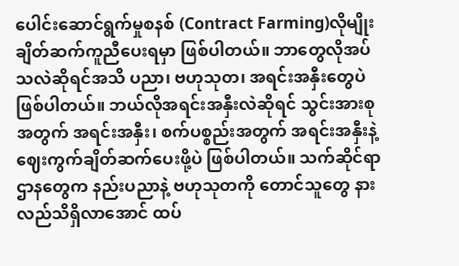ပေါင်းဆောင်ရွက်မှုစနစ် (Contract Farming)လိုမျိုး ချိတ်ဆက်ကူညီပေးရမှာ ဖြစ်ပါတယ်။ ဘာတွေလိုအပ်သလဲဆိုရင်အသိ ပညာ၊ ဗဟုသုတ၊ အရင်းအနှီးတွေပဲ ဖြစ်ပါတယ်။ ဘယ်လိုအရင်းအနှီးလဲဆိုရင် သွင်းအားစုအတွက် အရင်းအနှီး၊ စက်ပစ္စည်းအတွက် အရင်းအနှီးနဲ့ ဈေးကွက်ချိတ်ဆက်ပေးဖို့ပဲ ဖြစ်ပါတယ်။ သက်ဆိုင်ရာဌာနတွေက နည်းပညာနဲ့ ဗဟုသုတကို တောင်သူတွေ နားလည်သိရှိလာအောင် ထပ်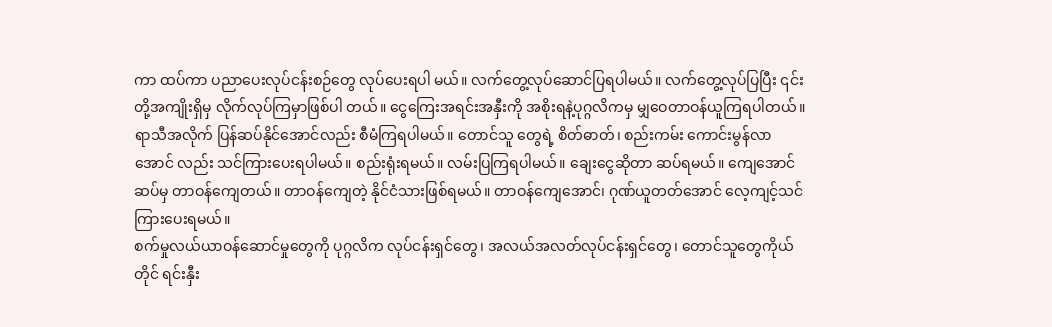ကာ ထပ်ကာ ပညာပေးလုပ်ငန်းစဉ်တွေ လုပ်ပေးရပါ မယ်။ လက်တွေ့လုပ်ဆောင်ပြရပါမယ်။ လက်တွေ့လုပ်ပြပြီး ၎င်းတို့အကျိုးရှိမှ လိုက်လုပ်ကြမှာဖြစ်ပါ တယ်။ ငွေကြေးအရင်းအနှီးကို အစိုးရနဲ့ပုဂ္ဂလိကမှ မျှဝေတာဝန်ယူကြရပါတယ်။ ရာသီအလိုက် ပြန်ဆပ်နိုင်အောင်လည်း စီမံကြရပါမယ်။ တောင်သူ တွေရဲ့ စိတ်ဓာတ်၊ စည်းကမ်း ကောင်းမွန်လာအောင် လည်း သင်ကြားပေးရပါမယ်။ စည်းရုံးရမယ်။ လမ်းပြကြရပါမယ်။ ချေးငွေဆိုတာ ဆပ်ရမယ်။ ကျေအောင်ဆပ်မှ တာဝန်ကျေတယ်။ တာဝန်ကျေတဲ့ နိုင်ငံသားဖြစ်ရမယ်။ တာဝန်ကျေအောင်၊ ဂုဏ်ယူတတ်အောင် လေ့ကျင့်သင်ကြားပေးရမယ်။
စက်မှုလယ်ယာဝန်ဆောင်မှုတွေကို ပုဂ္ဂလိက လုပ်ငန်းရှင်တွေ၊ အလယ်အလတ်လုပ်ငန်းရှင်တွေ၊ တောင်သူတွေကိုယ်တိုင် ရင်းနှီး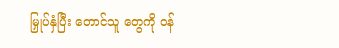မြှုပ်နှံပြီး တောင်သူ တွေကို ဝန်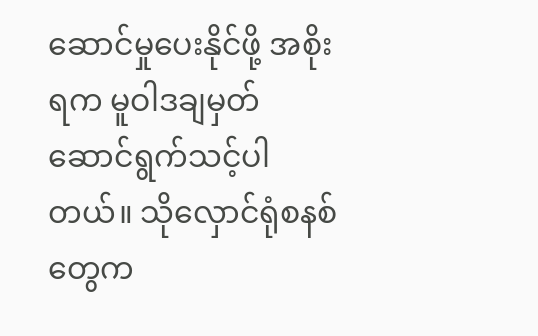ဆောင်မှုပေးနိုင်ဖို့ အစိုးရက မူဝါဒချမှတ် ဆောင်ရွက်သင့်ပါတယ်။ သိုလှောင်ရုံစနစ်တွေက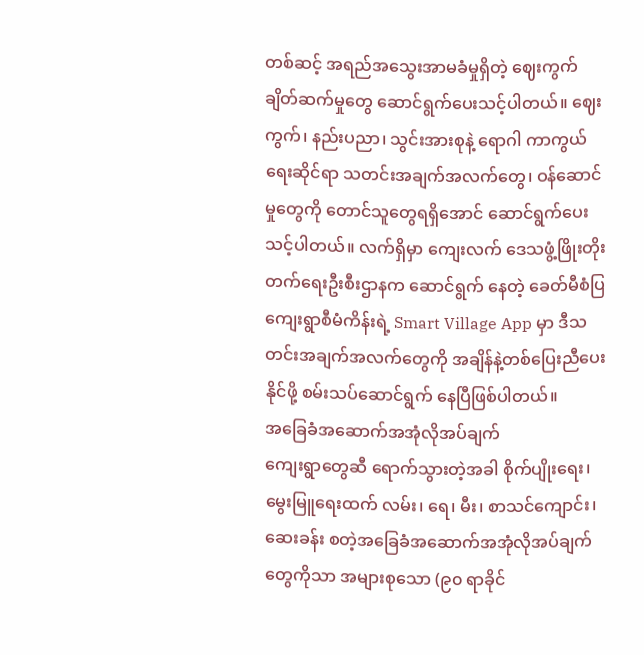တစ်ဆင့် အရည်အသွေးအာမခံမှုရှိတဲ့ ဈေးကွက် ချိတ်ဆက်မှုတွေ ဆောင်ရွက်ပေးသင့်ပါတယ်။ ဈေးကွက်၊ နည်းပညာ၊ သွင်းအားစုနဲ့ ရောဂါ ကာကွယ်ရေးဆိုင်ရာ သတင်းအချက်အလက်တွေ၊ ဝန်ဆောင်မှုတွေကို တောင်သူတွေရရှိအောင် ဆောင်ရွက်ပေးသင့်ပါတယ်။ လက်ရှိမှာ ကျေးလက် ဒေသဖွံ့ဖြိုးတိုးတက်ရေးဦးစီးဌာနက ဆောင်ရွက် နေတဲ့ ခေတ်မီစံပြကျေးရွာစီမံကိန်းရဲ့ Smart Village App မှာ ဒီသတင်းအချက်အလက်တွေကို အချိန်နဲ့တစ်ပြေးညီပေးနိုင်ဖို့ စမ်းသပ်ဆောင်ရွက် နေပြီဖြစ်ပါတယ်။
အခြေခံအဆောက်အအုံလိုအပ်ချက်
ကျေးရွာတွေဆီ ရောက်သွားတဲ့အခါ စိုက်ပျိုးရေး၊ မွေးမြူရေးထက် လမ်း၊ ရေ၊ မီး၊ စာသင်ကျောင်း၊ ဆေးခန်း စတဲ့အခြေခံအဆောက်အအုံလိုအပ်ချက်တွေကိုသာ အများစုသော (၉၀ ရာခိုင်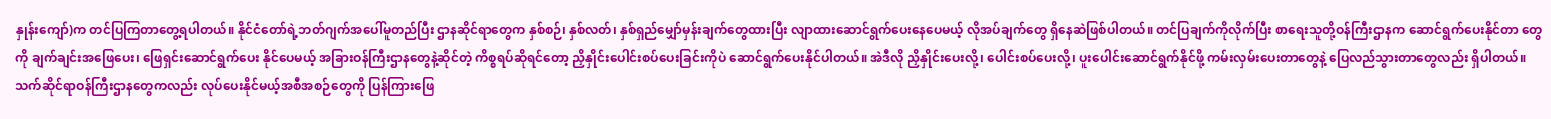နှုန်းကျော်)က တင်ပြကြတာတွေ့ရပါတယ်။ နိုင်ငံတော်ရဲ့ဘတ်ဂျက်အပေါ်မူတည်ပြီး ဌာနဆိုင်ရာတွေက နှစ်စဉ်၊ နှစ်လတ်၊ နှစ်ရှည်မျှော်မှန်းချက်တွေထားပြီး လျာထားဆောင်ရွက်ပေးနေပေမယ့် လိုအပ်ချက်တွေ ရှိနေဆဲဖြစ်ပါတယ်။ တင်ပြချက်ကိုလိုက်ပြီး စာရေးသူတို့ဝန်ကြီးဌာနက ဆောင်ရွက်ပေးနိုင်တာ တွေကို ချက်ချင်းအဖြေပေး၊ ဖြေရှင်းဆောင်ရွက်ပေး နိုင်ပေမယ့် အခြားဝန်ကြီးဌာနတွေနဲ့ဆိုင်တဲ့ ကိစ္စရပ်ဆိုရင်တော့ ညှိနှိုင်းပေါင်းစပ်ပေးခြင်းကိုပဲ ဆောင်ရွက်ပေးနိုင်ပါတယ်။ အဲဒီလို ညှိနှိုင်းပေးလို့၊ ပေါင်းစပ်ပေးလို့၊ ပူးပေါင်းဆောင်ရွက်နိုင်ဖို့ ကမ်းလှမ်းပေးတာတွေနဲ့ ပြေလည်သွားတာတွေလည်း ရှိပါတယ်။ သက်ဆိုင်ရာဝန်ကြီးဌာနတွေကလည်း လုပ်ပေးနိုင်မယ့်အစီအစဉ်တွေကို ပြန်ကြားဖြေ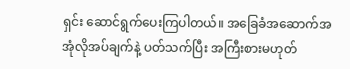ရှင်း ဆောင်ရွက်ပေးကြပါတယ်။ အခြေခံအဆောက်အအုံလိုအပ်ချက်နဲ့ ပတ်သက်ပြီး အကြီးစားမဟုတ်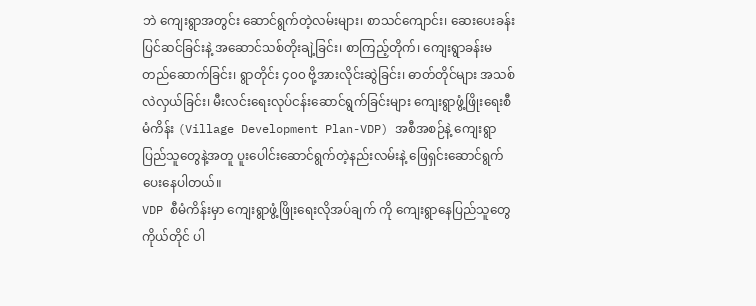ဘဲ ကျေးရွာအတွင်း ဆောင်ရွက်တဲ့လမ်းများ၊ စာသင်ကျောင်း၊ ဆေးပေးခန်း ပြင်ဆင်ခြင်းနဲ့ အဆောင်သစ်တိုးချဲ့ခြင်း၊ စာကြည့်တိုက်၊ ကျေးရွာခန်းမ တည်ဆောက်ခြင်း၊ ရွာတိုင်း ၄၀၀ ဗို့အားလိုင်းဆွဲခြင်း၊ ဓာတ်တိုင်များ အသစ်လဲလှယ်ခြင်း၊ မီးလင်းရေးလုပ်ငန်းဆောင်ရွက်ခြင်းများ ကျေးရွာဖွံ့ဖြိုးရေးစီမံကိန်း (Village Development Plan-VDP) အစီအစဉ်နဲ့ ကျေးရွာပြည်သူတွေနဲ့အတူ ပူးပေါင်းဆောင်ရွက်တဲ့နည်းလမ်းနဲ့ ဖြေရှင်းဆောင်ရွက်ပေးနေပါတယ်။
VDP စီမံကိန်းမှာ ကျေးရွာဖွံ့ဖြိုးရေးလိုအပ်ချက် ကို ကျေးရွာနေပြည်သူတွေကိုယ်တိုင် ပါ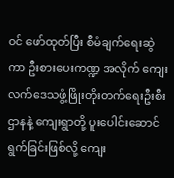ဝင် ဖော်ထုတ်ပြီး စီမံချက်ရေးဆွဲကာ ဦးစားပေးကဏ္ဍ အလိုက် ကျေးလက်ဒေသဖွံ့ဖြိုးတိုးတက်ရေးဦးစီး ဌာနနဲ့ ကျေးရွာတို့ ပူးပေါင်းဆောင်ရွက်ခြင်းဖြစ်လို့ ကျေး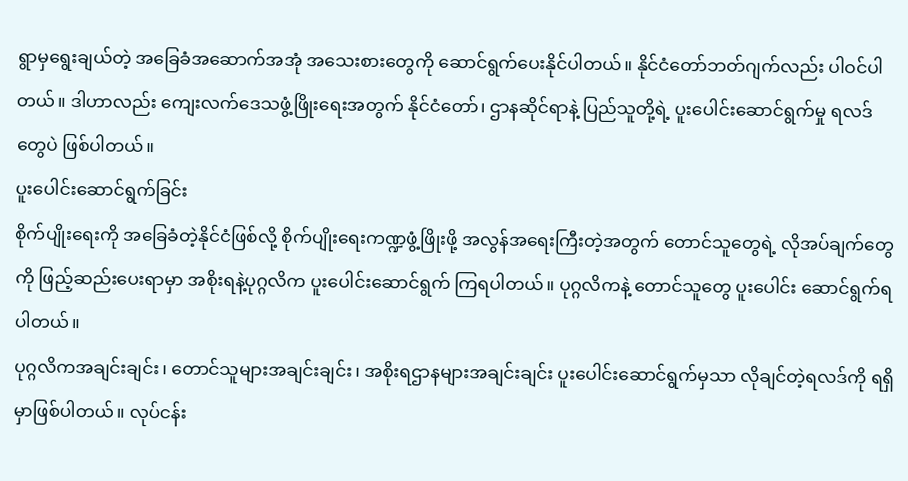ရွာမှရွေးချယ်တဲ့ အခြေခံအဆောက်အအုံ အသေးစားတွေကို ဆောင်ရွက်ပေးနိုင်ပါတယ်။ နိုင်ငံတော်ဘတ်ဂျက်လည်း ပါဝင်ပါတယ်။ ဒါဟာလည်း ကျေးလက်ဒေသဖွံ့ဖြိုးရေးအတွက် နိုင်ငံတော်၊ ဌာနဆိုင်ရာနဲ့ ပြည်သူတို့ရဲ့ ပူးပေါင်းဆောင်ရွက်မှု ရလဒ်တွေပဲ ဖြစ်ပါတယ်။
ပူးပေါင်းဆောင်ရွက်ခြင်း
စိုက်ပျိုးရေးကို အခြေခံတဲ့နိုင်ငံဖြစ်လို့ စိုက်ပျိုးရေးကဏ္ဍဖွံ့ဖြိုးဖို့ အလွန်အရေးကြီးတဲ့အတွက် တောင်သူတွေရဲ့ လိုအပ်ချက်တွေကို ဖြည့်ဆည်းပေးရာမှာ အစိုးရနဲ့ပုဂ္ဂလိက ပူးပေါင်းဆောင်ရွက် ကြရပါတယ်။ ပုဂ္ဂလိကနဲ့ တောင်သူတွေ ပူးပေါင်း ဆောင်ရွက်ရပါတယ်။
ပုဂ္ဂလိကအချင်းချင်း၊ တောင်သူများအချင်းချင်း၊ အစိုးရဌာနများအချင်းချင်း ပူးပေါင်းဆောင်ရွက်မှသာ လိုချင်တဲ့ရလဒ်ကို ရရှိမှာဖြစ်ပါတယ်။ လုပ်ငန်း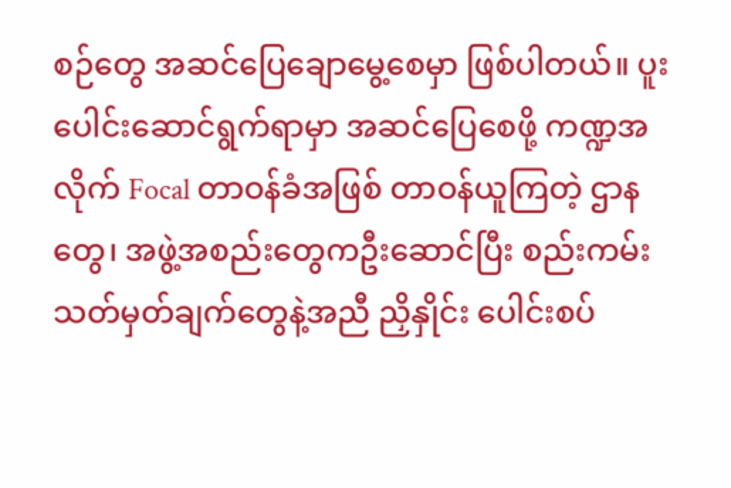စဉ်တွေ အဆင်ပြေချောမွေ့စေမှာ ဖြစ်ပါတယ်။ ပူးပေါင်းဆောင်ရွက်ရာမှာ အဆင်ပြေစေဖို့ ကဏ္ဍအလိုက် Focal တာဝန်ခံအဖြစ် တာဝန်ယူကြတဲ့ ဌာနတွေ၊ အဖွဲ့အစည်းတွေကဦးဆောင်ပြီး စည်းကမ်းသတ်မှတ်ချက်တွေနဲ့အညီ ညှိနှိုင်း ပေါင်းစပ်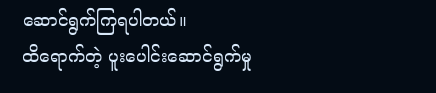ဆောင်ရွက်ကြရပါတယ်။
ထိရောက်တဲ့ ပူးပေါင်းဆောင်ရွက်မှု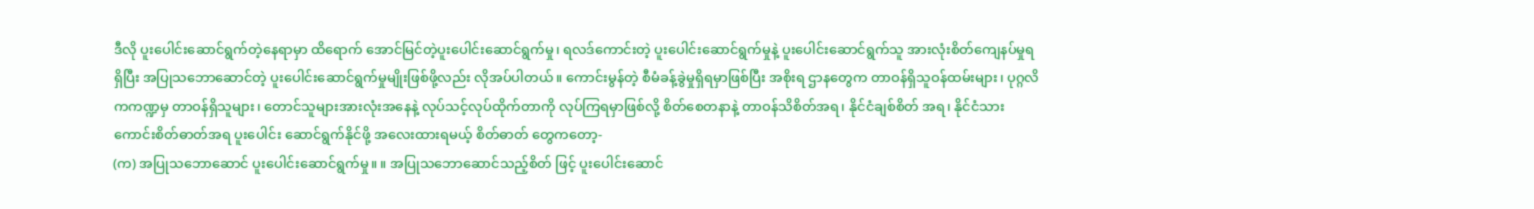ဒီလို ပူးပေါင်းဆောင်ရွက်တဲ့နေရာမှာ ထိရောက် အောင်မြင်တဲ့ပူးပေါင်းဆောင်ရွက်မှု၊ ရလဒ်ကောင်းတဲ့ ပူးပေါင်းဆောင်ရွက်မှုနဲ့ ပူးပေါင်းဆောင်ရွက်သူ အားလုံးစိတ်ကျေနပ်မှုရရှိပြီး အပြုသဘောဆောင်တဲ့ ပူးပေါင်းဆောင်ရွက်မှုမျိုးဖြစ်ဖို့လည်း လိုအပ်ပါတယ်။ ကောင်းမွန်တဲ့ စီမံခန့်ခွဲမှုရှိရမှာဖြစ်ပြီး အစိုးရ ဌာနတွေက တာဝန်ရှိသူဝန်ထမ်းများ၊ ပုဂ္ဂလိကကဏ္ဍမှ တာဝန်ရှိသူများ၊ တောင်သူများအားလုံးအနေနဲ့ လုပ်သင့်လုပ်ထိုက်တာကို လုပ်ကြရမှာဖြစ်လို့ စိတ်စေတနာနဲ့ တာဝန်သိစိတ်အရ၊ နိုင်ငံချစ်စိတ် အရ၊ နိုင်ငံသားကောင်းစိတ်ဓာတ်အရ ပူးပေါင်း ဆောင်ရွက်နိုင်ဖို့ အလေးထားရမယ့် စိတ်ဓာတ် တွေကတော့-
(က) အပြုသဘောဆောင် ပူးပေါင်းဆောင်ရွက်မှု။ ။ အပြုသဘောဆောင်သည့်စိတ် ဖြင့် ပူးပေါင်းဆောင်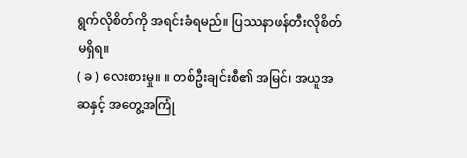ရွက်လိုစိတ်ကို အရင်းခံရမည်။ ပြဿနာဖန်တီးလိုစိတ် မရှိရ။
( ခ ) လေးစားမှု။ ။ တစ်ဦးချင်းစီ၏ အမြင်၊ အယူအဆနှင့် အတွေ့အကြုံ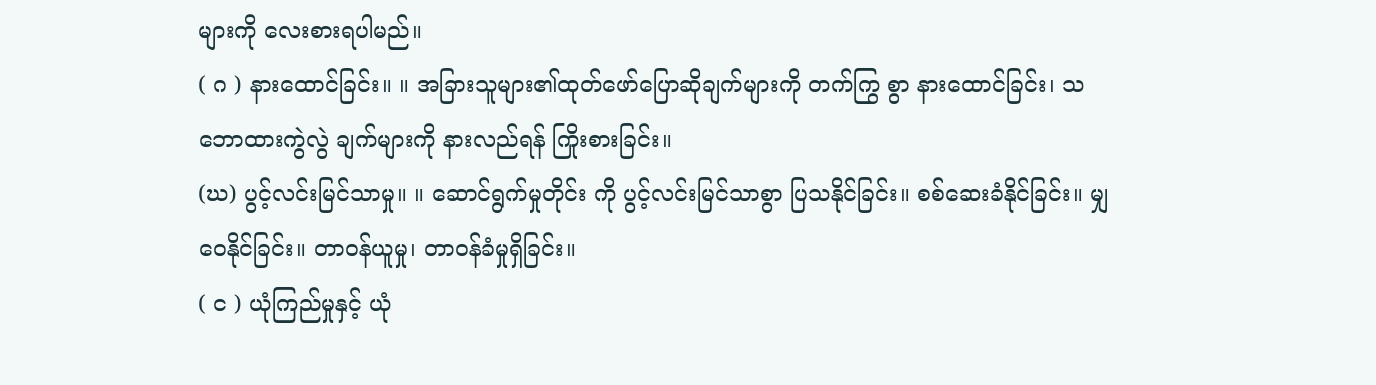များကို လေးစားရပါမည်။
( ဂ ) နားထောင်ခြင်း။ ။ အခြားသူများ၏ထုတ်ဖော်ပြောဆိုချက်များကို တက်ကြွ စွာ နားထောင်ခြင်း၊ သဘောထားကွဲလွဲ ချက်များကို နားလည်ရန် ကြိုးစားခြင်း။
(ဃ) ပွင့်လင်းမြင်သာမှု။ ။ ဆောင်ရွက်မှုတိုင်း ကို ပွင့်လင်းမြင်သာစွာ ပြသနိုင်ခြင်း။ စစ်ဆေးခံနိုင်ခြင်း။ မျှဝေနိုင်ခြင်း။ တာဝန်ယူမှု၊ တာဝန်ခံမှုရှိခြင်း။
( င ) ယုံကြည်မှုနှင့် ယုံ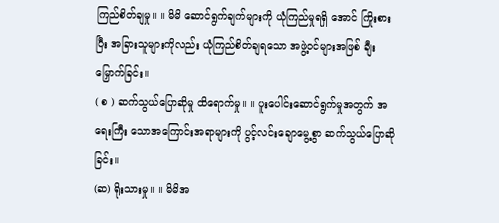ကြည်စိတ်ချမှု။ ။ မိမိ ဆောင်ရွက်ချက်များကို ယုံကြည်မှုရရှိ အောင် ကြိုးစားပြီး အခြားသူများကိုလည်း ယုံကြည်စိတ်ချရသော အဖွဲ့ဝင်များအဖြစ် ချီးမြှောက်ခြင်း။
( စ ) ဆက်သွယ်ပြောဆိုမှု ထိရောက်မှု။ ။ ပူးပေါင်းဆောင်ရွက်မှုအတွက် အရေးကြီး သောအကြောင်းအရာများကို ပွင့်လင်းချောမွေ့စွာ ဆက်သွယ်ပြောဆိုခြင်း။
(ဆ) ရိုးသားမှု။ ။ မိမိအ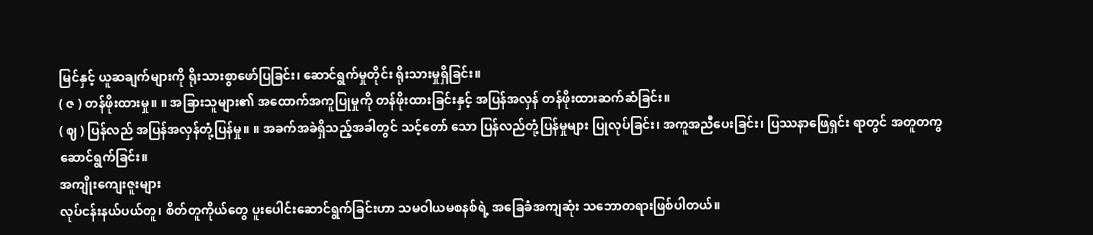မြင်နှင့် ယူဆချက်များကို ရိုးသားစွာဖော်ပြခြင်း၊ ဆောင်ရွက်မှုတိုင်း ရိုးသားမှုရှိခြင်း။
( ဇ ) တန်ဖိုးထားမှု။ ။ အခြားသူများ၏ အထောက်အကူပြုမှုကို တန်ဖိုးထားခြင်းနှင့် အပြန်အလှန် တန်ဖိုးထားဆက်ဆံခြင်း။
( ဈ ) ပြန်လည် အပြန်အလှန်တုံ့ပြန်မှု။ ။ အခက်အခဲရှိသည့်အခါတွင် သင့်တော် သော ပြန်လည်တုံ့ပြန်မှုများ ပြုလုပ်ခြင်း၊ အကူအညီပေးခြင်း၊ ပြဿနာဖြေရှင်း ရာတွင် အတူတကွဆောင်ရွက်ခြင်း။
အကျိုးကျေးဇူးများ
လုပ်ငန်းနယ်ပယ်တူ၊ စိတ်တူကိုယ်တွေ ပူးပေါင်းဆောင်ရွက်ခြင်းဟာ သမဝါယမစနစ်ရဲ့ အခြေခံအကျဆုံး သဘောတရားဖြစ်ပါတယ်။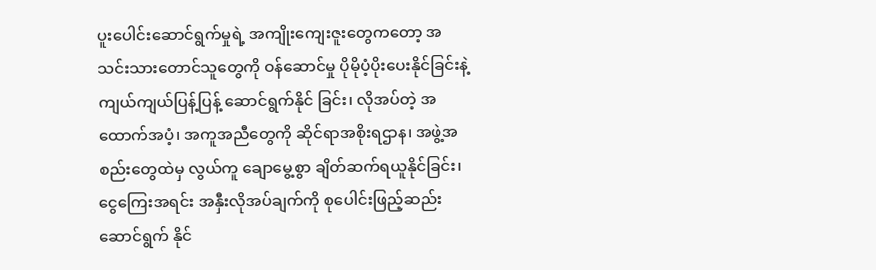ပူးပေါင်းဆောင်ရွက်မှုရဲ့ အကျိုးကျေးဇူးတွေကတော့ အသင်းသားတောင်သူတွေကို ဝန်ဆောင်မှု ပိုမိုပံ့ပိုးပေးနိုင်ခြင်းနဲ့ ကျယ်ကျယ်ပြန့်ပြန့် ဆောင်ရွက်နိုင် ခြင်း၊ လိုအပ်တဲ့ အထောက်အပံ့၊ အကူအညီတွေကို ဆိုင်ရာအစိုးရဌာန၊ အဖွဲ့အစည်းတွေထဲမှ လွယ်ကူ ချောမွေ့စွာ ချိတ်ဆက်ရယူနိုင်ခြင်း၊ ငွေကြေးအရင်း အနှီးလိုအပ်ချက်ကို စုပေါင်းဖြည့်ဆည်းဆောင်ရွက် နိုင်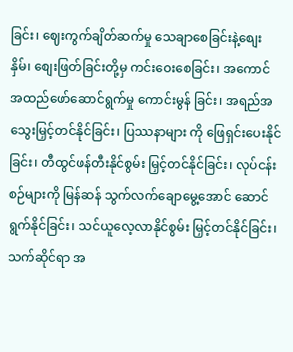ခြင်း၊ ဈေးကွက်ချိတ်ဆက်မှု သေချာစေခြင်းနဲ့စျေးနှိမ်၊ စျေးဖြတ်ခြင်းတို့မှ ကင်းဝေးစေခြင်း၊ အကောင်အထည်ဖော်ဆောင်ရွက်မှု ကောင်းမွန် ခြင်း၊ အရည်အသွေးမြှင့်တင်နိုင်ခြင်း၊ ပြဿနာများ ကို ဖြေရှင်းပေးနိုင်ခြင်း၊ တီထွင်ဖန်တီးနိုင်စွမ်း မြှင့်တင်နိုင်ခြင်း၊ လုပ်ငန်းစဉ်များကို မြန်ဆန် သွက်လက်ချောမွေ့အောင် ဆောင်ရွက်နိုင်ခြင်း၊ သင်ယူလေ့လာနိုင်စွမ်း မြှင့်တင်နိုင်ခြင်း၊ သက်ဆိုင်ရာ အ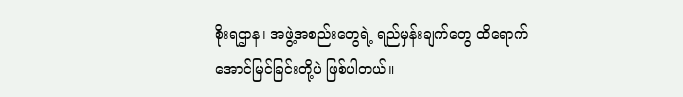စိုးရဌာန၊ အဖွဲ့အစည်းတွေရဲ့ ရည်မှန်းချက်တွေ ထိရောက်အောင်မြင်ခြင်းတို့ပဲ ဖြစ်ပါတယ်။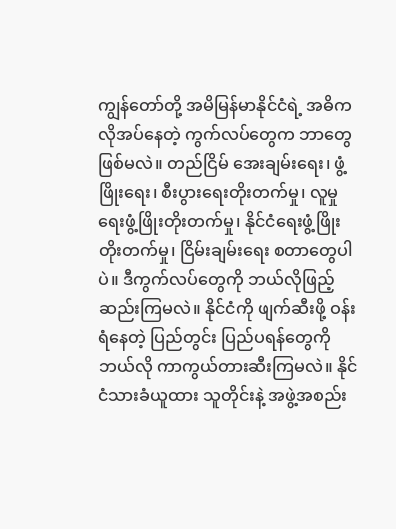ကျွန်တော်တို့ အမိမြန်မာနိုင်ငံရဲ့ အဓိကလိုအပ်နေတဲ့ ကွက်လပ်တွေက ဘာတွေဖြစ်မလဲ။ တည်ငြိမ် အေးချမ်းရေး၊ ဖွံ့ဖြိုးရေး၊ စီးပွားရေးတိုးတက်မှု၊ လူမှုရေးဖွံ့ဖြိုးတိုးတက်မှု၊ နိုင်ငံရေးဖွံ့ဖြိုးတိုးတက်မှု၊ ငြိမ်းချမ်းရေး စတာတွေပါပဲ။ ဒီကွက်လပ်တွေကို ဘယ်လိုဖြည့်ဆည်းကြမလဲ။ နိုင်ငံကို ဖျက်ဆီးဖို့ ဝန်းရံနေတဲ့ ပြည်တွင်း ပြည်ပရန်တွေကို ဘယ်လို ကာကွယ်တားဆီးကြမလဲ။ နိုင်ငံသားခံယူထား သူတိုင်းနဲ့ အဖွဲ့အစည်း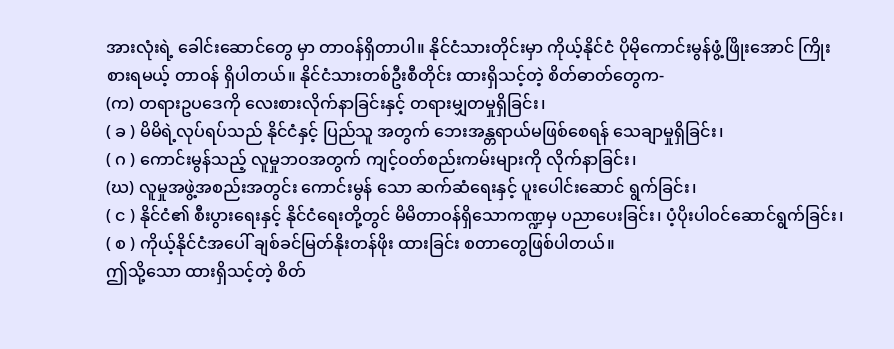အားလုံးရဲ့ ခေါင်းဆောင်တွေ မှာ တာဝန်ရှိတာပါ။ နိုင်ငံသားတိုင်းမှာ ကိုယ့်နိုင်ငံ ပိုမိုကောင်းမွန်ဖွံ့ဖြိုးအောင် ကြိုးစားရမယ့် တာဝန် ရှိပါတယ်။ နိုင်ငံသားတစ်ဦးစီတိုင်း ထားရှိသင့်တဲ့ စိတ်ဓာတ်တွေက-
(က) တရားဥပဒေကို လေးစားလိုက်နာခြင်းနှင့် တရားမျှတမှုရှိခြင်း၊
( ခ ) မိမိရဲ့လုပ်ရပ်သည် နိုင်ငံနှင့် ပြည်သူ အတွက် ဘေးအန္တရာယ်မဖြစ်စေရန် သေချာမှုရှိခြင်း၊
( ဂ ) ကောင်းမွန်သည့် လူမှုဘဝအတွက် ကျင့်ဝတ်စည်းကမ်းများကို လိုက်နာခြင်း၊
(ဃ) လူမှုအဖွဲ့အစည်းအတွင်း ကောင်းမွန် သော ဆက်ဆံရေးနှင့် ပူးပေါင်းဆောင် ရွက်ခြင်း၊
( င ) နိုင်ငံ၏ စီးပွားရေးနှင့် နိုင်ငံရေးတို့တွင် မိမိတာဝန်ရှိသောကဏ္ဍမှ ပညာပေးခြင်း၊ ပံ့ပိုးပါဝင်ဆောင်ရွက်ခြင်း၊
( စ ) ကိုယ့်နိုင်ငံအပေါ် ချစ်ခင်မြတ်နိုးတန်ဖိုး ထားခြင်း စတာတွေဖြစ်ပါတယ်။
ဤသို့သော ထားရှိသင့်တဲ့ စိတ်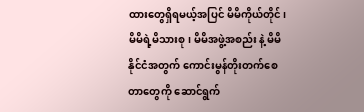ထားတွေရှိရမယ့်အပြင် မိမိကိုယ်တိုင်၊ မိမိရဲ့မိသားစု၊ မိမိအဖွဲ့အစည်း နဲ့ မိမိနိုင်ငံအတွက် ကောင်းမွန်တိုးတက်စေတာတွေကို ဆောင်ရွက်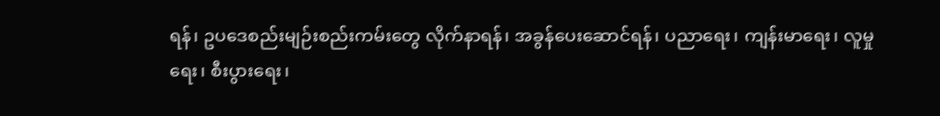ရန်၊ ဥပဒေစည်းမျဉ်းစည်းကမ်းတွေ လိုက်နာရန်၊ အခွန်ပေးဆောင်ရန်၊ ပညာရေး၊ ကျန်းမာရေး၊ လူမှုရေး၊ စီးပွားရေး၊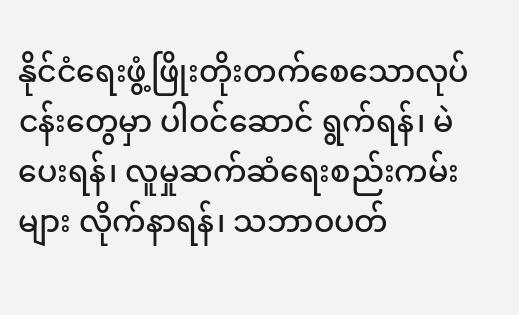နိုင်ငံရေးဖွံ့ဖြိုးတိုးတက်စေသောလုပ်ငန်းတွေမှာ ပါဝင်ဆောင် ရွက်ရန်၊ မဲပေးရန်၊ လူမှုဆက်ဆံရေးစည်းကမ်းများ လိုက်နာရန်၊ သဘာဝပတ်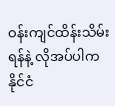ဝန်းကျင်ထိန်းသိမ်းရန်နဲ့ လိုအပ်ပါက နိုင်ငံ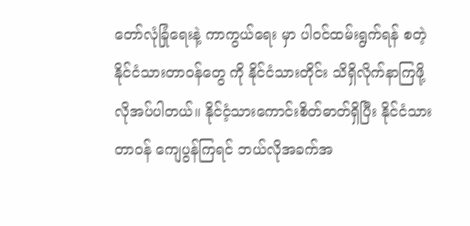တော်လုံခြုံရေးနဲ့ ကာကွယ်ရေး မှာ ပါဝင်ထမ်းရွက်ရန် စတဲ့နိုင်ငံသားတာဝန်တွေ ကို နိုင်ငံသားတိုင်း သိရှိလိုက်နာကြဖို့ လိုအပ်ပါတယ်။ နိုင်ငံ့သားကောင်းစိတ်ဓာတ်ရှိပြီး နိုင်ငံသားတာဝန် ကျေပွန်ကြရင် ဘယ်လိုအခက်အ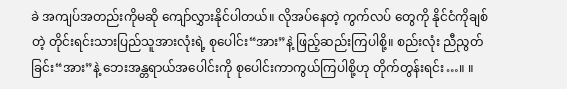ခဲ အကျပ်အတည်းကိုမဆို ကျော်လွှားနိုင်ပါတယ်။ လိုအပ်နေတဲ့ ကွက်လပ် တွေကို နိုင်ငံကိုချစ်တဲ့ တိုင်းရင်းသားပြည်သူအားလုံးရဲ့ စုပေါင်း“အား”နဲ့ ဖြည့်ဆည်းကြပါစို့။ စည်းလုံး ညီညွတ်ခြင်း“အား”နဲ့ ဘေးအန္တရာယ်အပေါင်းကို စုပေါင်းကာကွယ်ကြပါစို့ဟု တိုက်တွန်းရင်း…။ ။